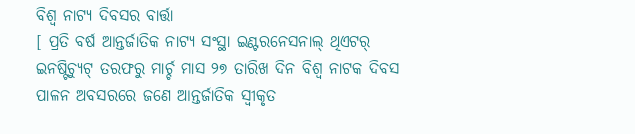ବିଶ୍ଵ ନାଟ୍ୟ ଦିବସର ବାର୍ତ୍ତା
[ ପ୍ରତି ବର୍ଷ ଆନ୍ତର୍ଜାତିକ ନାଟ୍ୟ ସଂସ୍ଥା ଇଣ୍ଟରନେସନାଲ୍ ଥିଏଟର୍ ଇନଷ୍ଟିଚ୍ୟୁଟ୍ ତରଫରୁ ମାର୍ଚ୍ଚ ମାସ ୨୭ ତାରିଖ ଦିନ ବିଶ୍ୱ ନାଟକ ଦିବସ ପାଳନ ଅବସରରେ ଜଣେ ଆନ୍ତର୍ଜାତିକ ସ୍ୱୀକୃତ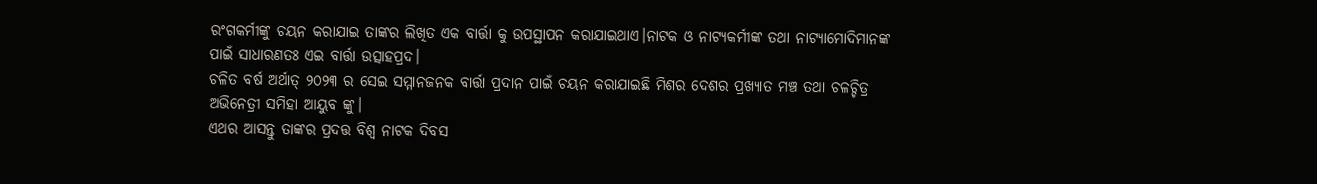ରଂଗକର୍ମୀଙ୍କୁ ଚୟନ କରାଯାଇ ତାଙ୍କର ଲିଖିତ ଏକ ବାର୍ତ୍ତା କୁ ଉପସ୍ଥାପନ କରାଯାଇଥାଏ।ନାଟକ ଓ ନାଟ୍ୟକର୍ମୀଙ୍କ ତଥା ନାଟ୍ୟାମୋଦିମାନଙ୍କ ପାଇଁ ସାଧାରଣତଃ ଏଇ ବାର୍ତ୍ତା ଉତ୍ସାହପ୍ରଦ।
ଚଳିତ ବର୍ଷ ଅର୍ଥାତ୍ ୨୦୨୩ ର ସେଇ ସମ୍ମାନଜନକ ବାର୍ତ୍ତା ପ୍ରଦାନ ପାଇଁ ଚୟନ କରାଯାଇଛି ମିଶର ଦେଶର ପ୍ରଖ୍ୟାତ ମଞ୍ଚ ତଥା ଚଳଚ୍ଚିତ୍ର ଅଭିନେତ୍ରୀ ସମିହା ଆୟୁବ ଙ୍କୁ।
ଏଥର ଆସନ୍ତୁ ତାଙ୍କର ପ୍ରଦତ୍ତ ବିଶ୍ୱ ନାଟକ ଦିବସ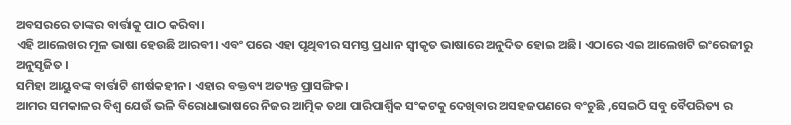ଅବସରରେ ତାଙ୍କର ବାର୍ତ୍ତାକୁ ପାଠ କରିବା।
ଏହି ଆଲେଖର ମୂଳ ଭାଷା ହେଉଛି ଆରବୀ। ଏବଂ ପରେ ଏହା ପୃଥିବୀର ସମସ୍ତ ପ୍ରଧାନ ସ୍ୱୀକୃତ ଭାଷାରେ ଅନୁଦିତ ହୋଇ ଅଛି। ଏଠାରେ ଏଇ ଆଲେଖଟି ଇଂରେଜୀରୁ ଅନୁସୃଜିତ ।
ସମିହା ଆୟୁବଙ୍କ ବାର୍ତ୍ତାଟି ଶୀର୍ଷକହୀନ। ଏହାର ବକ୍ତବ୍ୟ ଅତ୍ୟନ୍ତ ପ୍ରାସଙ୍ଗିକ।
ଆମର ସମକାଳର ବିଶ୍ୱ ଯେଉଁ ଭଳି ବିରୋଧାଭାଷରେ ନିଜର ଆତ୍ମିକ ତଥା ପାରିପାର୍ଶ୍ୱିକ ସଂକଟକୁ ଦେଖିବାର ଅସହଜପଣରେ ବଂଚୁଛି ,ସେଇଠି ସବୁ ବୈପରିତ୍ୟ ର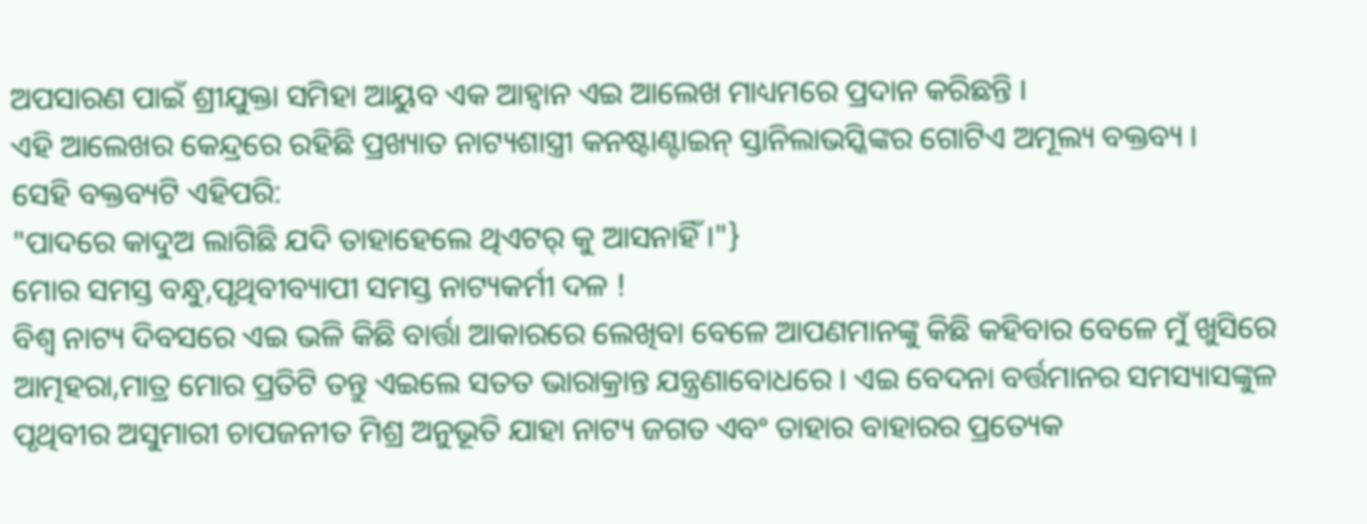ଅପସାରଣ ପାଇଁ ଶ୍ରୀଯୁକ୍ତା ସମିହା ଆୟୁବ ଏକ ଆହ୍ୱାନ ଏଇ ଆଲେଖ ମାଧ୍ୟମରେ ପ୍ରଦାନ କରିଛନ୍ତି ।
ଏହି ଆଲେଖର କେନ୍ଦ୍ରରେ ରହିଛି ପ୍ରଖ୍ୟାତ ନାଟ୍ୟଶାସ୍ତ୍ରୀ କନଷ୍ଟାଣ୍ଟାଇନ୍ ସ୍ତାନିଲାଭସ୍କିଙ୍କର ଗୋଟିଏ ଅମୂଲ୍ୟ ବକ୍ତବ୍ୟ ।
ସେହି ବକ୍ତବ୍ୟଟି ଏହିପରି:
"ପାଦରେ କାଦୁଅ ଲାଗିଛି ଯଦି ତାହାହେଲେ ଥିଏଟର୍ କୁ ଆସନାହିଁ ।"}
ମୋର ସମସ୍ତ ବନ୍ଧୁ,ପୃଥିବୀବ୍ୟାପୀ ସମସ୍ତ ନାଟ୍ୟକର୍ମୀ ଦଳ !
ବିଶ୍ୱ ନାଟ୍ୟ ଦିବସରେ ଏଇ ଭଳି କିଛି ବାର୍ତ୍ତା ଆକାରରେ ଲେଖିବା ବେଳେ ଆପଣମାନଙ୍କୁ କିଛି କହିବାର ବେଳେ ମୁଁ ଖୁସିରେ ଆତ୍ମହରା,ମାତ୍ର ମୋର ପ୍ରତିଟି ତନ୍ତୁ ଏଇଲେ ସତତ ଭାରାକ୍ରାନ୍ତ ଯନ୍ତ୍ରଣାବୋଧରେ । ଏଇ ବେଦନା ବର୍ତ୍ତମାନର ସମସ୍ୟାସଙ୍କୁଳ ପୃଥିବୀର ଅସୁମାରୀ ଚାପଜନୀତ ମିଶ୍ର ଅନୁଭୂତି ଯାହା ନାଟ୍ୟ ଜଗତ ଏବଂ ତାହାର ବାହାରର ପ୍ରତ୍ୟେକ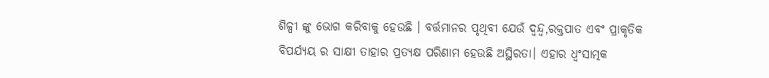ଶିଳ୍ପୀ ଙ୍କୁ ଭୋଗ କରିବାକୁ ହେଉଛି । ବର୍ତ୍ତମାନର ପୃଥିବୀ ଯେଉଁ ଦ୍ୱନ୍ଦ୍ୱ,ରକ୍ତପାତ ଏବଂ ପ୍ରାକୃତିକ ବିପର୍ଯ୍ୟୟ ର ସାକ୍ଷୀ ତାହାର ପ୍ରତ୍ୟକ୍ଷ ପରିଣାମ ହେଉଛି ଅସ୍ଥିରତା। ଏହାର ଧ୍ୱଂସାତ୍ମକ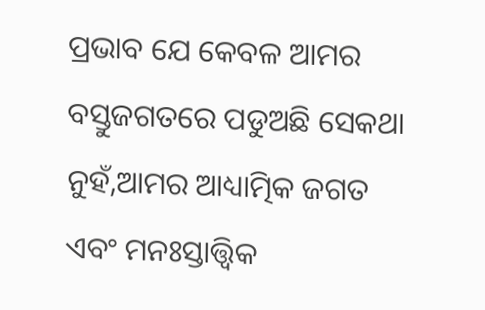ପ୍ରଭାବ ଯେ କେବଳ ଆମର ବସ୍ତୁଜଗତରେ ପଡୁଅଛି ସେକଥା ନୁହଁ,ଆମର ଆଧ୍ୟାତ୍ମିକ ଜଗତ ଏବଂ ମନଃସ୍ତାତ୍ତ୍ୱିକ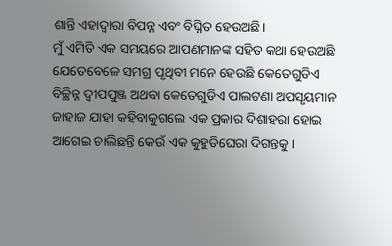ଶାନ୍ତି ଏହାଦ୍ୱାରା ବିପନ୍ନ ଏବଂ ବିଘ୍ନିତ ହେଉଅଛି।
ମୁଁ ଏମିତି ଏକ ସମୟରେ ଆପଣମାନଙ୍କ ସହିତ କଥା ହେଉଅଛି ଯେତେବେଳେ ସମଗ୍ର ପୃଥିବୀ ମନେ ହେଉଛି କେତେଗୁଡିଏ ବିଚ୍ଛିନ୍ନ ଦ୍ୱୀପପୁଞ୍ଜ ଅଥବା କେତେଗୁଡିଏ ପାଲଟଣା ଅପସୃୟମାନ ଜାହାଜ ଯାହା କହିବାକୁଗଲେ ଏକ ପ୍ରକାର ଦିଶାହରା ହୋଇ ଆଗେଇ ଚାଲିଛନ୍ତି କେଉଁ ଏକ କୁହୁଡିଘେରା ଦିଗନ୍ତକୁ।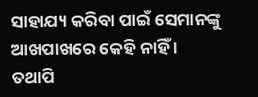ସାହାଯ୍ୟ କରିବା ପାଇଁ ସେମାନଙ୍କୁ ଆଖପାଖରେ କେହି ନାହିଁ । ତଥାପି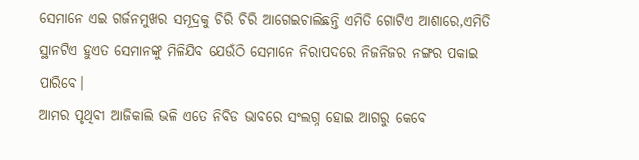ସେମାନେ ଏଇ ଗର୍ଜନମୁଖର ସମୂଦ୍ରକୁ ଚିରି ଚିରି ଆଗେଇଚାଲିଛନ୍ତି ଏମିତି ଗୋଟିଏ ଆଶାରେ,ଏମିତି ସ୍ଥାନଟିଏ ହୁଏତ ସେମାନଙ୍କୁ ମିଳିଯିବ ଯେଉଁଠି ସେମାନେ ନିରାପଦରେ ନିଜନିଜର ନଙ୍ଗର ପକାଇ ପାରିବେ।
ଆମର ପୃଥିବୀ ଆଜିକାଲି ଭଳି ଏତେ ନିବିଡ ଭାବରେ ସଂଲଗ୍ନ ହୋଇ ଆଗରୁ କେବେ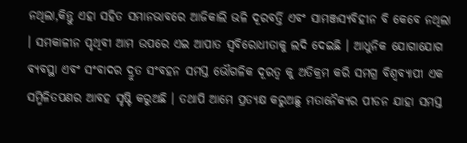ନଥିଲା,କିନ୍ତୁ ଏହା ସହିତ ସମାନଭାବରେ ଆଜିକାଲି ଭଳି ଦୂରବର୍ତ୍ତି ଏବଂ ସାମଞ୍ଜସ୍ୟବିହୀନ ବି କେବେ ନଥିଲା । ସମକାଳୀନ ପୃଥିବୀ ଆମ ଉପରେ ଏଇ ଆପାତ ସ୍ୱବିରୋଧୀତାକୁ ଲଦି ଦେଇଛି । ଆଧୁନିକ ଯୋଗାଯୋଗ ବ୍ୟବସ୍ଥା ଏବଂ ସଂବାଦର ଦ୍ରୁତ ସଂବହନ ସମସ୍ତ ଭୌଗଳିକ ଦୂରତ୍ୱ କୁ ଅତିକ୍ରମ କରି ସମଗ୍ର ବିଶ୍ୱବ୍ୟାପୀ ଏକ ସମ୍ମିଳିତପଣର ଆବହ ସୃଷ୍ଟି କରୁଅଛି । ତଥାପି ଆମେ ପ୍ରତ୍ୟକ୍ଷ କରୁଅଛୁ ମତାନୈକ୍ୟର ପୀଡନ ଯାହା ସମସ୍ତ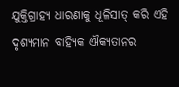ଯୁକ୍ତିଗ୍ରାହ୍ୟ ଧାରଣାକୁ ଧୂଳିସାତ୍ କରି ଏହି ଦୃଶ୍ୟମାନ ବାହ୍ୟିକ ଐକ୍ୟତାନର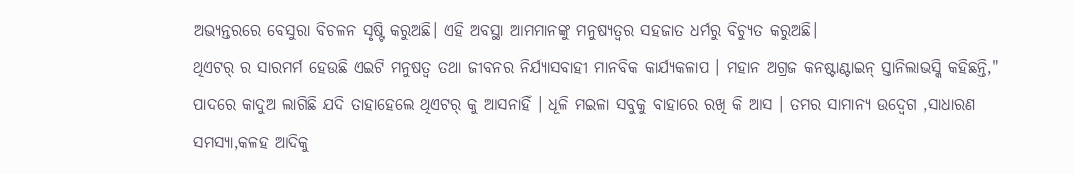ଅଭ୍ୟନ୍ତରରେ ବେସୁରା ବିଚଳନ ସୃଷ୍ଟି କରୁଅଛି। ଏହି ଅବସ୍ଥା ଆମମାନଙ୍କୁ ମନୁଷ୍ୟତ୍ୱର ସହଜାତ ଧର୍ମରୁ ବିଚ୍ୟୁତ କରୁଅଛି।
ଥିଏଟର୍ ର ସାରମର୍ମ ହେଉଛି ଏଇଟି ମନୁଷତ୍ୱ ତଥା ଜୀବନର ନିର୍ଯ୍ୟାସବାହୀ ମାନବିକ କାର୍ଯ୍ୟକଳାପ । ମହାନ ଅଗ୍ରଜ କନଷ୍ଟାଣ୍ଟାଇନ୍ ସ୍ତାନିଲାଭସ୍କି କହିଛନ୍ତି," ପାଦରେ କାଦୁଅ ଲାଗିଛି ଯଦି ତାହାହେଲେ ଥିଏଟର୍ କୁ ଆସନାହିଁ । ଧୂଳି ମଇଳା ସବୁକୁ ବାହାରେ ରଖି କି ଆସ । ତମର ସାମାନ୍ୟ ଉଦ୍ବେଗ ,ସାଧାରଣ ସମସ୍ୟା,କଳହ ଆଦିକୁ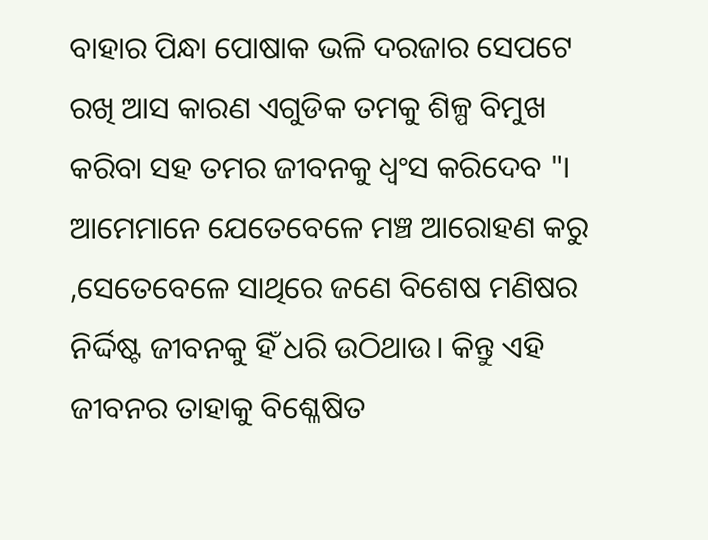ବାହାର ପିନ୍ଧା ପୋଷାକ ଭଳି ଦରଜାର ସେପଟେ ରଖି ଆସ କାରଣ ଏଗୁଡିକ ତମକୁ ଶିଳ୍ପ ବିମୁଖ କରିବା ସହ ତମର ଜୀବନକୁ ଧ୍ୱଂସ କରିଦେବ "। ଆମେମାନେ ଯେତେବେଳେ ମଞ୍ଚ ଆରୋହଣ କରୁ ,ସେତେବେଳେ ସାଥିରେ ଜଣେ ବିଶେଷ ମଣିଷର ନିର୍ଦ୍ଦିଷ୍ଟ ଜୀବନକୁ ହିଁ ଧରି ଉଠିଥାଉ। କିନ୍ତୁ ଏହି ଜୀବନର ତାହାକୁ ବିଶ୍ଳେଷିତ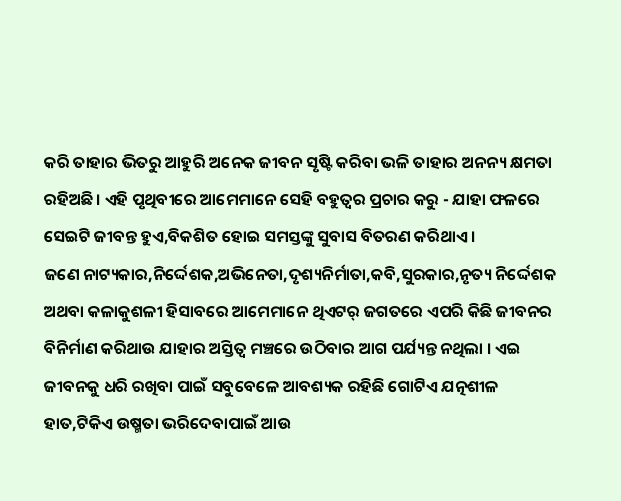କରି ତାହାର ଭିତରୁ ଆହୁରି ଅନେକ ଜୀବନ ସୃଷ୍ଟି କରିବା ଭଳି ତାହାର ଅନନ୍ୟ କ୍ଷମତା ରହିଅଛି। ଏହି ପୃଥିବୀରେ ଆମେମାନେ ସେହି ବହୁତ୍ୱର ପ୍ରଚାର କରୁ - ଯାହା ଫଳରେ ସେଇଟି ଜୀବନ୍ତ ହୁଏ,ବିକଶିତ ହୋଇ ସମସ୍ତଙ୍କୁ ସୁବାସ ବିତରଣ କରିଥାଏ ।
ଜଣେ ନାଟ୍ୟକାର,ନିର୍ଦ୍ଦେଶକ,ଅଭିନେତା,ଦୃଶ୍ୟନିର୍ମାତା,କବି,ସୁରକାର,ନୃତ୍ୟ ନିର୍ଦ୍ଦେଶକ ଅଥବା କଳାକୁଶଳୀ ହିସାବରେ ଆମେମାନେ ଥିଏଟର୍ ଜଗତରେ ଏପରି କିଛି ଜୀବନର ବିନିର୍ମାଣ କରିଥାଉ ଯାହାର ଅସ୍ତିତ୍ୱ ମଞ୍ଚରେ ଉଠିବାର ଆଗ ପର୍ଯ୍ୟନ୍ତ ନଥିଲା । ଏଇ ଜୀବନକୁ ଧରି ରଖିବା ପାଇଁ ସବୁବେଳେ ଆବଶ୍ୟକ ରହିଛି ଗୋଟିଏ ଯତ୍ନଶୀଳ ହାତ,ଟିକିଏ ଉଷ୍ମତା ଭରିଦେବାପାଇଁ ଆଉ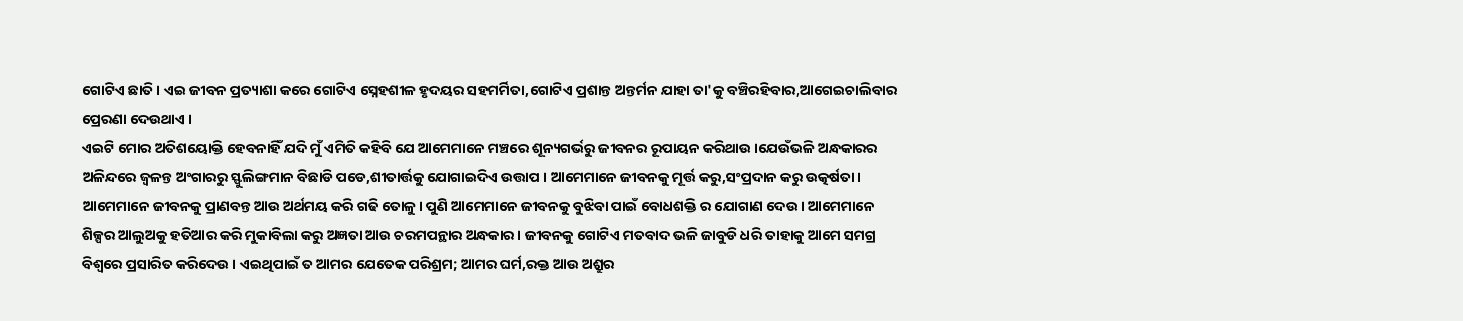ଗୋଟିଏ ଛାତି । ଏଇ ଜୀବନ ପ୍ରତ୍ୟାଶା କରେ ଗୋଟିଏ ସ୍ନେହଶୀଳ ହୃଦୟର ସହମର୍ମିତା,ଗୋଟିଏ ପ୍ରଶାନ୍ତ ଅନ୍ତର୍ମନ ଯାହା ତା'କୁ ବଞ୍ଚିରହିବାର,ଆଗେଇଚାଲିବାର ପ୍ରେରଣା ଦେଉଥାଏ ।
ଏଇଟି ମୋର ଅତିଶୟୋକ୍ତି ହେବନାହିଁ ଯଦି ମୁଁ ଏମିତି କହିବି ଯେ ଆମେମାନେ ମଞ୍ଚରେ ଶୂନ୍ୟଗର୍ଭରୁ ଜୀବନର ରୂପାୟନ କରିଥାଉ ।ଯେଉଁଭଳି ଅନ୍ଧକାରର ଅଳିନ୍ଦରେ ଜ୍ୱଳନ୍ତ ଅଂଗାରରୁ ସ୍ଫୁଲିଙ୍ଗମାନ ବିଛାଡି ପଡେ,ଶୀତାର୍ତ୍ତକୁ ଯୋଗାଇଦିଏ ଉତ୍ତାପ । ଆମେମାନେ ଜୀବନକୁ ମୂର୍ତ୍ତ କରୁ,ସଂପ୍ରଦାନ କରୁ ଉତ୍କର୍ଷତା । ଆମେମାନେ ଜୀବନକୁ ପ୍ରାଣବନ୍ତ ଆଉ ଅର୍ଥମୟ କରି ଗଢି ତୋଳୁ। ପୁଣି ଆମେମାନେ ଜୀବନକୁ ବୁଝିବା ପାଇଁ ବୋଧଶକ୍ତି ର ଯୋଗାଣ ଦେଉ । ଆମେମାନେ ଶିଳ୍ପର ଆଲୁଅକୁ ହତିଆର କରି ମୁକାବିଲା କରୁ ଅଜ୍ଞତା ଆଉ ଚରମପନ୍ଥାର ଅନ୍ଧକାର । ଜୀବନକୁ ଗୋଟିଏ ମତବାଦ ଭଳି ଜାବୁଡି ଧରି ତାହାକୁ ଆମେ ସମଗ୍ର ବିଶ୍ୱରେ ପ୍ରସାରିତ କରିଦେଉ । ଏଇଥିପାଇଁ ତ ଆମର ଯେତେକ ପରିଶ୍ରମ; ଆମର ଘର୍ମ,ରକ୍ତ ଆଉ ଅଶ୍ରୁର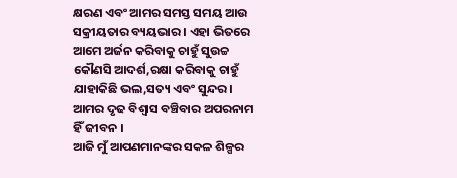କ୍ଷରଣ ଏବଂ ଆମର ସମସ୍ତ ସମୟ ଆଉ ସକ୍ରୀୟତାର ବ୍ୟୟଭାର । ଏହା ଭିତରେ ଆମେ ଅର୍ଜନ କରିବାକୁ ଚାହୁଁ ସୁଉଚ୍ଚ କୌଣସି ଆଦର୍ଶ,ରକ୍ଷା କରିବାକୁ ଚାହୁଁ ଯାହାକିଛି ଭଲ,ସତ୍ୟ ଏବଂ ସୁନ୍ଦର । ଆମର ଦୃଢ ବିଶ୍ୱାସ ବଞ୍ଚିବାର ଅପରନାମ ହିଁ ଜୀବନ ।
ଆଜି ମୁଁ ଆପଣମାନଙ୍କର ସକଳ ଶିଳ୍ପର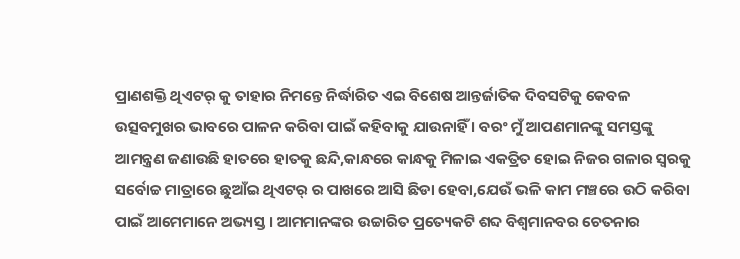ପ୍ରାଣଶକ୍ତି ଥିଏଟର୍ କୁ ତାହାର ନିମନ୍ତେ ନିର୍ଦ୍ଧାରିତ ଏଇ ବିଶେଷ ଆନ୍ତର୍ଜାତିକ ଦିବସଟିକୁ କେବଳ ଉତ୍ସବମୁଖର ଭାବରେ ପାଳନ କରିବା ପାଇଁ କହିବାକୁ ଯାଉନାହିଁ । ବରଂ ମୁଁ ଆପଣମାନଙ୍କୁ ସମସ୍ତଙ୍କୁ ଆମନ୍ତ୍ରଣ ଜଣାଉଛି ହାତରେ ହାତକୁ ଛନ୍ଦି,କାନ୍ଧରେ କାନ୍ଧକୁ ମିଳାଇ ଏକତ୍ରିତ ହୋଇ ନିଜର ଗଳାର ସ୍ୱରକୁ ସର୍ବୋଚ୍ଚ ମାତ୍ରାରେ ଛୁଆଁଇ ଥିଏଟର୍ ର ପାଖରେ ଆସି ଛିଡା ହେବା,ଯେଉଁ ଭଳି କାମ ମଞ୍ଚରେ ଉଠି କରିବା ପାଇଁ ଆମେମାନେ ଅଭ୍ୟସ୍ତ । ଆମମାନଙ୍କର ଉଚ୍ଚାରିତ ପ୍ରତ୍ୟେକଟି ଶବ୍ଦ ବିଶ୍ୱମାନବର ଚେତନାର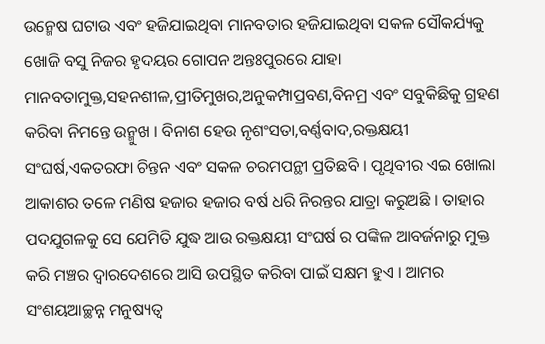ଉନ୍ମେଷ ଘଟାଉ ଏବଂ ହଜିଯାଇଥିବା ମାନବତାର ହଜିଯାଇଥିବା ସକଳ ସୌକର୍ଯ୍ୟକୁ ଖୋଜି ବସୁ ନିଜର ହୃଦୟର ଗୋପନ ଅନ୍ତଃପୁରରେ ଯାହା ମାନବତାମୁକ୍ତ,ସହନଶୀଳ,ପ୍ରୀତିମୁଖର,ଅନୁକମ୍ପାପ୍ରବଣ,ବିନମ୍ର ଏବଂ ସବୁକିଛିକୁ ଗ୍ରହଣ କରିବା ନିମନ୍ତେ ଉନ୍ମୁଖ । ବିନାଶ ହେଉ ନୃଶଂସତା,ବର୍ଣ୍ଣବାଦ,ରକ୍ତକ୍ଷୟୀ ସଂଘର୍ଷ,ଏକତରଫା ଚିନ୍ତନ ଏବଂ ସକଳ ଚରମପନ୍ଥୀ ପ୍ରତିଛବି । ପୃଥିବୀର ଏଇ ଖୋଲା ଆକାଶର ତଳେ ମଣିଷ ହଜାର ହଜାର ବର୍ଷ ଧରି ନିରନ୍ତର ଯାତ୍ରା କରୁଅଛି । ତାହାର ପଦଯୁଗଳକୁ ସେ ଯେମିତି ଯୁଦ୍ଧ ଆଉ ରକ୍ତକ୍ଷୟୀ ସଂଘର୍ଷ ର ପଙ୍କିଳ ଆବର୍ଜନାରୁ ମୁକ୍ତ କରି ମଞ୍ଚର ଦ୍ୱାରଦେଶରେ ଆସି ଉପସ୍ଥିତ କରିବା ପାଇଁ ସକ୍ଷମ ହୁଏ । ଆମର ସଂଶୟଆଚ୍ଛନ୍ନ ମନୁଷ୍ୟତ୍ୱ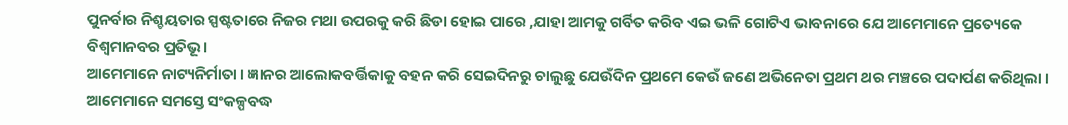ପୁନର୍ବାର ନିଶ୍ଚୟତାର ସ୍ପଷ୍ଟତାରେ ନିଜର ମଥା ଉପରକୁ କରି ଛିଡା ହୋଇ ପାରେ ,ଯାହା ଆମକୁ ଗର୍ବିତ କରିବ ଏଇ ଭଳି ଗୋଟିଏ ଭାବନାରେ ଯେ ଆମେମାନେ ପ୍ରତ୍ୟେକେ ବିଶ୍ୱମାନବର ପ୍ରତିଭୂ।
ଆମେମାନେ ନାଟ୍ୟନିର୍ମାତା । ଜ୍ଞାନର ଆଲୋକବର୍ତ୍ତିକାକୁ ବହନ କରି ସେଇଦିନରୁ ଚାଲୁଛୁ ଯେଉଁଦିନ ପ୍ରଥମେ କେଉଁ ଜଣେ ଅଭିନେତା ପ୍ରଥମ ଥର ମଞ୍ଚରେ ପଦାର୍ପଣ କରିଥିଲା । ଆମେମାନେ ସମସ୍ତେ ସଂକଳ୍ପବଦ୍ଧ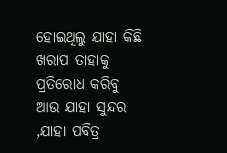ହୋଇଥିଲୁ ଯାହା କିଛି ଖରାପ ତାହାକୁ ପ୍ରତିରୋଧ କରିବୁ ଆଉ ଯାହା ସୁନ୍ଦର ,ଯାହା ପବିତ୍ର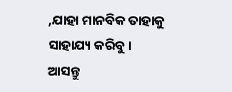,ଯାହା ମାନବିକ ତାହାକୁ ସାହାଯ୍ୟ କରିବୁ। ଆସନ୍ତୁ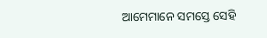ଆମେମାନେ ସମସ୍ତେ ସେହି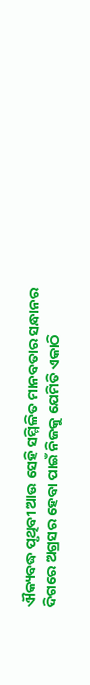ଐକ୍ୟବଦ୍ଧ ପୃଥିବୀ ଆଉ ସେହି ସମ୍ମିଳିତ ମାନବତାର ସନ୍ଧାନର ଦିଗରେ ଅଗ୍ରସର ହେବା ପାଇଁ ନିଜକୁ ଯେମିତି ଏକାଠି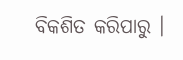ବିକଶିତ କରିପାରୁ ।